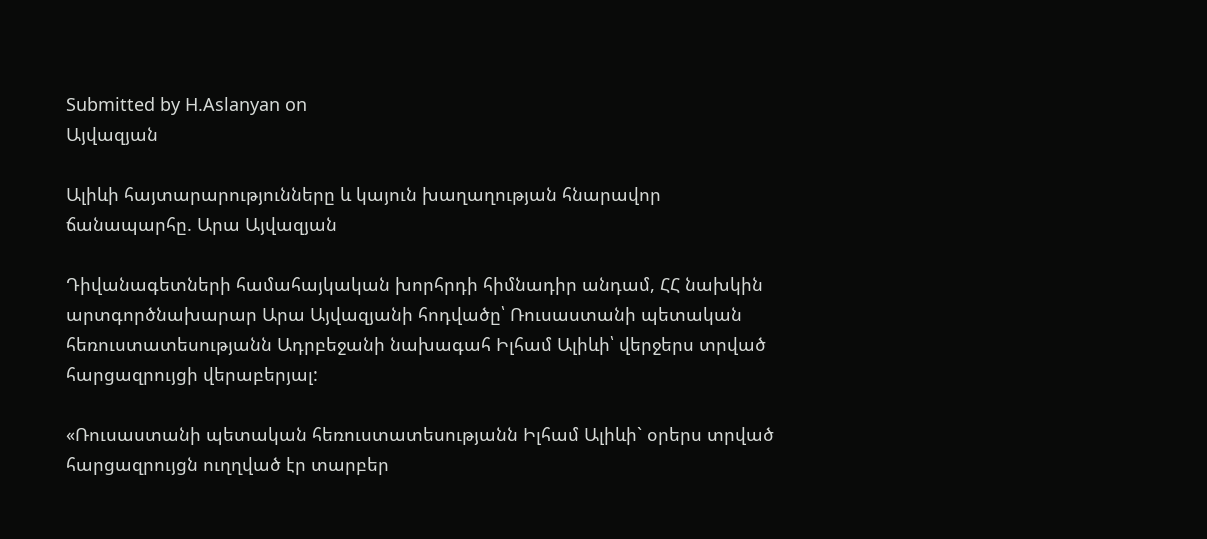Submitted by H.Aslanyan on
Այվազյան

Ալիևի հայտարարությունները և կայուն խաղաղության հնարավոր ճանապարհը. Արա Այվազյան

Դիվանագետների համահայկական խորհրդի հիմնադիր անդամ, ՀՀ նախկին արտգործնախարար Արա Այվազյանի հոդվածը՝ Ռուսաստանի պետական հեռուստատեսությանն Ադրբեջանի նախագահ Իլհամ Ալիևի՝ վերջերս տրված հարցազրույցի վերաբերյալ:

«Ռուսաստանի պետական հեռուստատեսությանն Իլհամ Ալիևի` օրերս տրված հարցազրույցն ուղղված էր տարբեր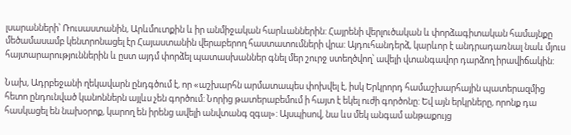լսարանների՝ Ռուսաստանին, Արևմուտքին և իր անմիջական հարևաններին: Հայրենի վերլուծական և փորձագիտական համայնքը մեծամասամբ կենտրոնացել էր Հայաստանին վերաբերող հաստատումների վրա: Այդուհանդերձ, կարևոր է անդրադառնալ նաև մյուս հայտարարություններին և ըստ այդմ փորձել պատասխաններ գնել մեր շուրջ ստեղծվող՝ ավելի վտանգավոր դարձող իրավիճակին:

Նախ, Ադրբեջանի ղեկավարն ընդգծում է, որ «աշխարհն արմատապես փոխվել է, իսկ Երկրորդ համաշխարհային պատերազմից հետո ընդունված կանոններն այլևս չեն գործում: Նորից թատերաբեմում ի հայտ է եկել ուժի գործոնը: Եվ այն երկրները, որոնք դա հասկացել են նախօրոք, կարող են իրենց ավելի անվտանգ զգալ»: Այսպիսով, նա ևս մեկ անգամ անթաքույց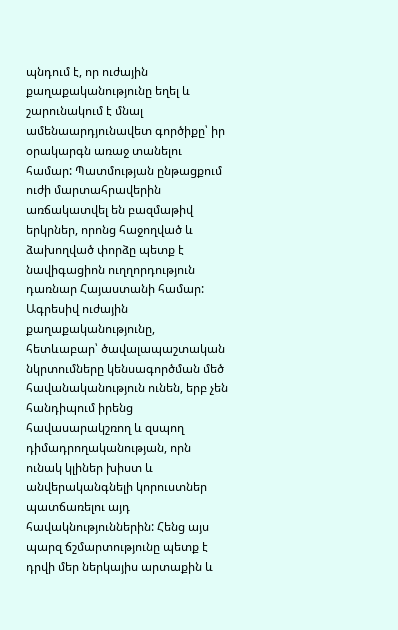պնդում է, որ ուժային քաղաքականությունը եղել և շարունակում է մնալ ամենաարդյունավետ գործիքը՝ իր օրակարգն առաջ տանելու համար: Պատմության ընթացքում ուժի մարտահրավերին առճակատվել են բազմաթիվ երկրներ, որոնց հաջողված և ձախողված փորձը պետք է նավիգացիոն ուղղորդություն դառնար Հայաստանի համար: Ագրեսիվ ուժային քաղաքականությունը, հետևաբար՝ ծավալապաշտական նկրտումները կենսագործման մեծ հավանականություն ունեն, երբ չեն հանդիպում իրենց հավասարակշռող և զսպող դիմադրողականության, որն ունակ կլիներ խիստ և անվերականգնելի կորուստներ պատճառելու այդ հավակնություններին: Հենց այս պարզ ճշմարտությունը պետք է դրվի մեր ներկայիս արտաքին և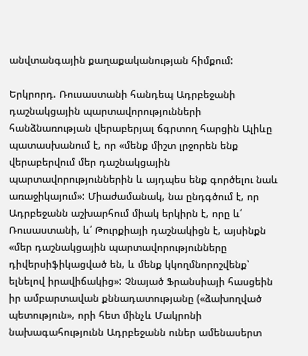անվտանգային քաղաքականության հիմքում:

Երկրորդ. Ռուսաստանի հանդեպ Ադրբեջանի դաշնակցային պարտավորությունների հանձնառության վերաբերյալ ճգրտող հարցին Ալիևը պատասխանում է, որ «մենք միշտ լրջորեն ենք վերաբերվում մեր դաշնակցային պարտավորություններին և այդպես ենք գործելու նաև առաջիկայում»: Միաժամանակ, նա ընդգծում է, որ Ադրբեջանն աշխարհում միակ երկիրն է, որը և՛ Ռուսաստանի, և՛ Թուրքիայի դաշնակիցն է, այսինքն «մեր դաշնակցային պարտավորությունները դիվերսիֆիկացված են, և մենք կկողմնորոշվենք՝ ելնելով իրավիճակից»: Չնայած Ֆրանսիայի հասցեին իր ամբարտավան քննադատությանը («ձախողված պետություն», որի հետ մինչև Մակրոնի նախագահությունն Ադրբեջանն ուներ ամենասերտ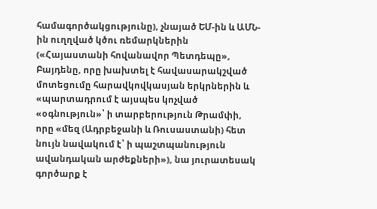համագործակցությունը), չնայած ԵՄ-ին և ԱՄՆ-ին ուղղված կծու ռեմարկներին («Հայաստանի հովանավոր Պետդեպը», Բայդենը, որը խախտել է հավասարակշված մոտեցումը հարավկովկասյան երկրներին և «պարտադրում է այսպես կոչված «օգնություն»՝ ի տարբերություն Թրամփի, որը «մեզ (Ադրբեջանի և Ռուսաստանի) հետ նույն նավակում է՝ ի պաշտպանություն ավանդական արժեքների»), նա յուրատեսակ գործարք է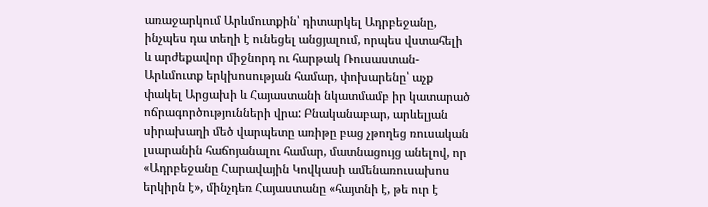առաջարկում Արևմուտքին՝ դիտարկել Ադրբեջանը, ինչպես դա տեղի է ունեցել անցյալում, որպես վստահելի և արժեքավոր միջնորդ ու հարթակ Ռուսաստան-Արևմուտք երկխոսության համար, փոխարենը՝ աչք փակել Արցախի և Հայաստանի նկատմամբ իր կատարած ոճրագործությունների վրա: Բնականաբար, արևելյան սիրախաղի մեծ վարպետը առիթը բաց չթողեց ռուսական լսարանին հաճոյանալու համար, մատնացույց անելով, որ «Ադրբեջանը Հարավային Կովկասի ամենառուսախոս երկիրն է», մինչդեռ Հայաստանը «հայտնի է, թե ուր է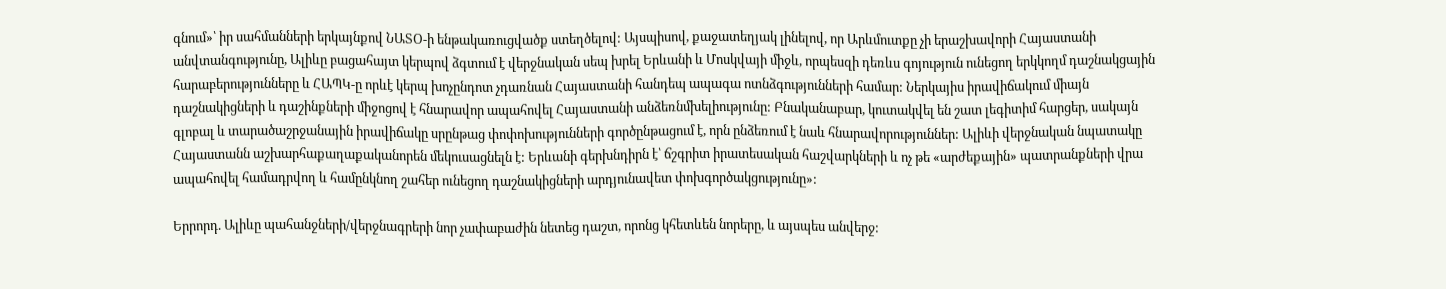գնում»՝ իր սահմանների երկայնքով ՆԱՏՕ-ի ենթակառուցվածք ստեղծելով: Այսպիսով, քաջատեղյակ լինելով, որ Արևմուտքը չի երաշխավորի Հայաստանի անվտանգությունը, Ալիևը բացահայտ կերպով ձգտում է վերջնական սեպ խրել Երևանի և Մոսկվայի միջև, որպեսզի դեռևս գոյություն ունեցող երկկողմ դաշնակցային հարաբերությունները և ՀԱՊԿ-ը որևէ կերպ խոչընդոտ չդառնան Հայաստանի հանդեպ ապագա ոտնձգությունների համար: Ներկայիս իրավիճակում միայն դաշնակիցների և դաշինքների միջոցով է հնարավոր ապահովել Հայաստանի անձեռնմխելիությունը: Բնականաբար, կուտակվել են շատ լեգիտիմ հարցեր, սակայն գլոբալ և տարածաշրջանային իրավիճակը սրընթաց փոփոխությունների գործընթացում է, որն ընձեռում է նաև հնարավորություններ: Ալիևի վերջնական նպատակը Հայաստանն աշխարհաքաղաքականորեն մեկուսացնելն է: Երևանի գերխնդիրն է՝ ճշգրիտ իրատեսական հաշվարկների և ոչ թե «արժեքային» պատրանքների վրա ապահովել համադրվող և համընկնող շահեր ունեցող դաշնակիցների արդյունավետ փոխգործակցությունը»:

Երրորդ. Ալիևը պահանջների/վերջնագրերի նոր չափաբաժին նետեց դաշտ, որոնց կհետևեն նորերը, և այսպես անվերջ: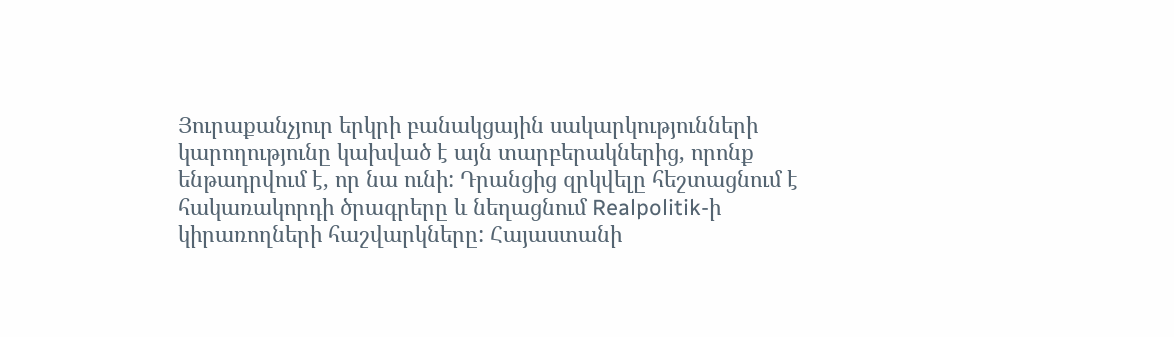Յուրաքանչյուր երկրի բանակցային սակարկությունների կարողությունը կախված է այն տարբերակներից, որոնք ենթադրվում է, որ նա ունի: Դրանցից զրկվելը հեշտացնում է հակառակորդի ծրագրերը և նեղացնում Realpolitik-ի կիրառողների հաշվարկները: Հայաստանի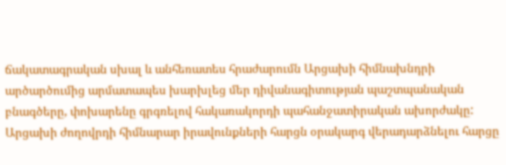ճակատագրական սխալ և անհեռատես հրաժարումն Արցախի հիմնախնդրի արծարծումից արմատապես խարխլեց մեր դիվանագիտության պաշտպանական բնագծերը, փոխարենը գրգռելով հակառակորդի պահանջատիրական ախորժակը: Արցախի ժողովրդի հիմնարար իրավունքների հարցն օրակարգ վերադարձնելու հարցը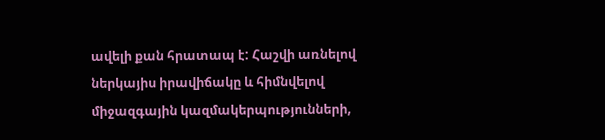ավելի քան հրատապ է: Հաշվի առնելով ներկայիս իրավիճակը և հիմնվելով միջազգային կազմակերպությունների,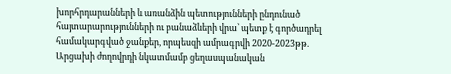խորհրդարանների և առանձին պետությունների ընդունած հայտարարությունների ու բանաձևերի վրա՝ պետք է գործադրել համակարգված ջանքեր, որպեսզի ամրագրվի 2020-2023թթ. Արցախի ժողովրդի նկատմամբ ցեղասպանական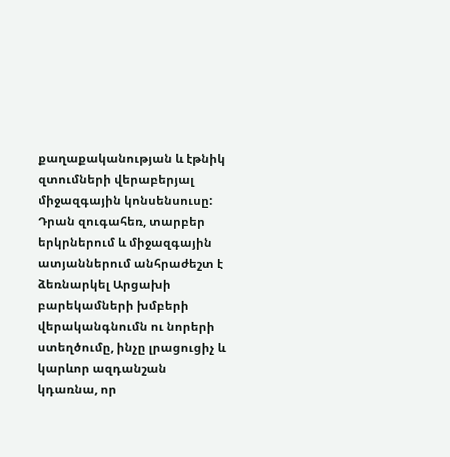քաղաքականության և էթնիկ զտումների վերաբերյալ միջազգային կոնսենսուսը: Դրան զուգահեռ, տարբեր երկրներում և միջազգային ատյաններում անհրաժեշտ է ձեռնարկել Արցախի բարեկամների խմբերի վերականգնումն ու նորերի ստեղծումը, ինչը լրացուցիչ և կարևոր ազդանշան կդառնա, որ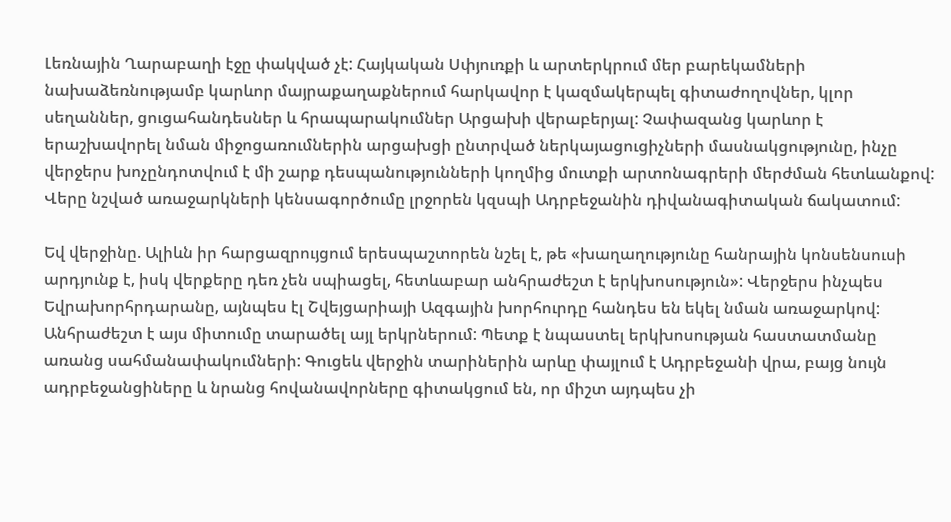Լեռնային Ղարաբաղի էջը փակված չէ: Հայկական Սփյուռքի և արտերկրում մեր բարեկամների նախաձեռնությամբ կարևոր մայրաքաղաքներում հարկավոր է կազմակերպել գիտաժողովներ, կլոր սեղաններ, ցուցահանդեսներ և հրապարակումներ Արցախի վերաբերյալ: Չափազանց կարևոր է երաշխավորել նման միջոցառումներին արցախցի ընտրված ներկայացուցիչների մասնակցությունը, ինչը վերջերս խոչընդոտվում է մի շարք դեսպանությունների կողմից մուտքի արտոնագրերի մերժման հետևանքով: Վերը նշված առաջարկների կենսագործումը լրջորեն կզսպի Ադրբեջանին դիվանագիտական ճակատում:

Եվ վերջինը. Ալիևն իր հարցազրույցում երեսպաշտորեն նշել է, թե «խաղաղությունը հանրային կոնսենսուսի արդյունք է, իսկ վերքերը դեռ չեն սպիացել, հետևաբար անհրաժեշտ է երկխոսություն»: Վերջերս ինչպես Եվրախորհրդարանը, այնպես էլ Շվեյցարիայի Ազգային խորհուրդը հանդես են եկել նման առաջարկով: Անհրաժեշտ է այս միտումը տարածել այլ երկրներում: Պետք է նպաստել երկխոսության հաստատմանը առանց սահմանափակումների: Գուցեև վերջին տարիներին արևը փայլում է Ադրբեջանի վրա, բայց նույն ադրբեջանցիները և նրանց հովանավորները գիտակցում են, որ միշտ այդպես չի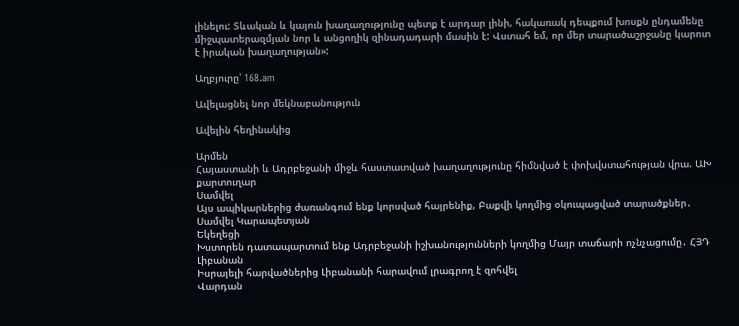լինելու: Տևական և կայուն խաղաղությունը պետք է արդար լինի, հակառակ դեպքում խոսքն ընդամենը միջպատերազմյան նոր և անցողիկ զինադադարի մասին է: Վստահ եմ, որ մեր տարածաշրջանը կարոտ է իրական խաղաղության»:

Աղբյուրը՝ 168.am

Ավելացնել նոր մեկնաբանություն

Ավելին հեղինակից

Արմեն
Հայաստանի և Ադրբեջանի միջև հաստատված խաղաղությունը հիմնված է փոխվստահության վրա. ԱԽ քարտուղար
Սամվել
Այս ապիկարներից ժառանգում ենք կորսված հայրենիք, Բաքվի կողմից օկուպացված տարածքներ․ Սամվել Կարապետյան
Եկեղեցի
Խստորեն դատապարտում ենք Ադրբեջանի իշխանությունների կողմից Մայր տաճարի ոչնչացումը․ ՀՅԴ
Լիբանան
Իսրայելի հարվածներից Լիբանանի հարավում լրագրող է զոհվել
Վարդան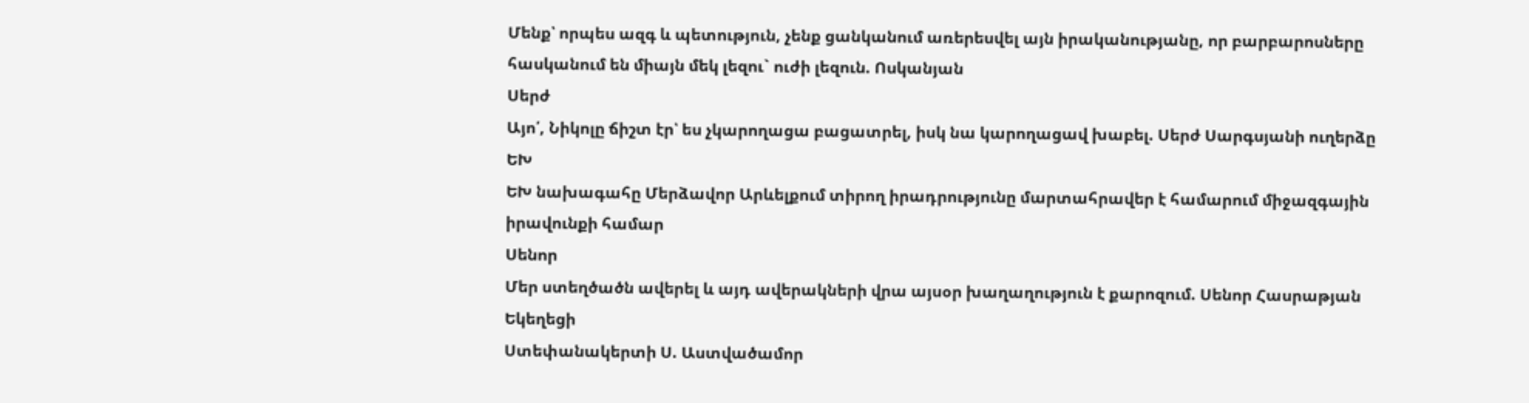Մենք՝ որպես ազգ և պետություն, չենք ցանկանում առերեսվել այն իրականությանը, որ բարբարոսները հասկանում են միայն մեկ լեզու` ուժի լեզուն. Ոսկանյան
Սերժ
Այո՛, Նիկոլը ճիշտ էր՝ ես չկարողացա բացատրել, իսկ նա կարողացավ խաբել. Սերժ Սարգսյանի ուղերձը
ԵԽ
ԵԽ նախագահը Մերձավոր Արևելքում տիրող իրադրությունը մարտահրավեր է համարում միջազգային իրավունքի համար
Սենոր
Մեր ստեղծածն ավերել և այդ ավերակների վրա այսօր խաղաղություն է քարոզում. Սենոր Հասրաթյան
Եկեղեցի
Ստեփանակերտի Ս. Աստվածամոր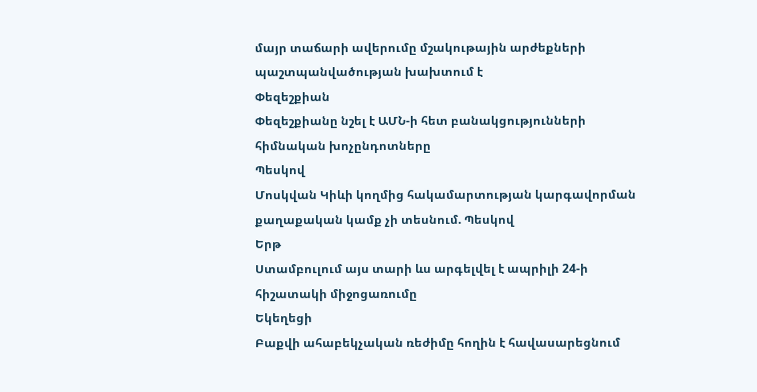մայր տաճարի ավերումը մշակութային արժեքների պաշտպանվածության խախտում է
Փեզեշքիան
Փեզեշքիանը նշել է ԱՄՆ-ի հետ բանակցությունների հիմնական խոչընդոտները
Պեսկով
Մոսկվան Կիևի կողմից հակամարտության կարգավորման քաղաքական կամք չի տեսնում. Պեսկով
Երթ
Ստամբուլում այս տարի ևս արգելվել է ապրիլի 24-ի հիշատակի միջոցառումը
Եկեղեցի
Բաքվի ահաբեկչական ռեժիմը հողին է հավասարեցնում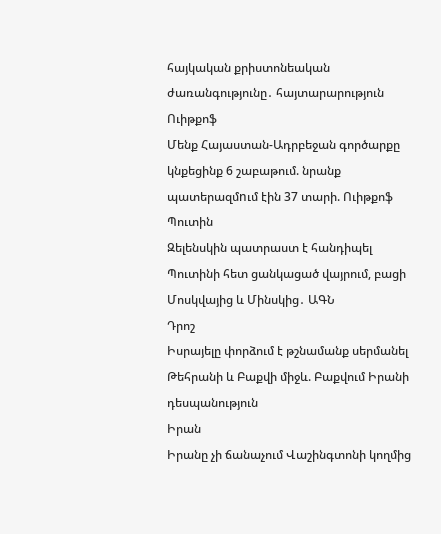հայկական քրիստոնեական ժառանգությունը․ հայտարարություն
Ուիթքոֆ
Մենք Հայաստան-Ադրբեջան գործարքը կնքեցինք 6 շաբաթում. նրանք պատերազմnւմ էին 37 տարի. Ուիթքոֆ
Պուտին
Զելենսկին պատրաստ է հանդիպել Պուտինի հետ ցանկացած վայրում, բացի Մոսկվայից և Մինսկից․ ԱԳՆ
Դրոշ
Իսրայելը փորձում է թշնամանք սերմանել Թեհրանի և Բաքվի միջև. Բաքվում Իրանի դեսպանություն
Իրան
Իրանը չի ճանաչում Վաշինգտոնի կողմից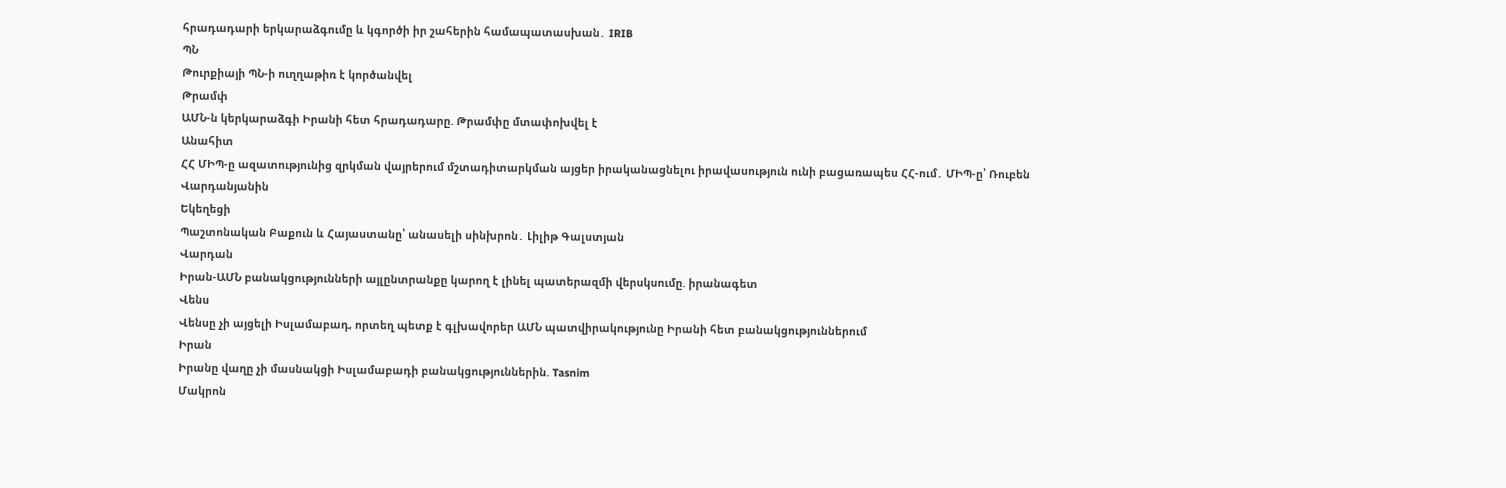հրադադարի երկարաձգումը և կգործի իր շահերին համապատասխան․ IRIB
ՊՆ
Թուրքիայի ՊՆ-ի ուղղաթիռ է կործանվել
Թրամփ
ԱՄՆ-ն կերկարաձգի Իրանի հետ հրադադարը. Թրամփը մտափոխվել է
Անահիտ
ՀՀ ՄԻՊ-ը ազատությունից զրկման վայրերում մշտադիտարկման այցեր իրականացնելու իրավասություն ունի բացառապես ՀՀ-ում․ ՄԻՊ-ը՝ Ռուբեն Վարդանյանին
Եկեղեցի
Պաշտոնական Բաքուն և Հայաստանը՝ անասելի սինխրոն․ Լիլիթ Գալստյան
Վարդան
Իրան-ԱՄՆ բանակցությունների այլընտրանքը կարող է լինել պատերազմի վերսկսումը. իրանագետ
Վենս
Վենսը չի այցելի Իսլամաբադ, որտեղ պետք է գլխավորեր ԱՄՆ պատվիրակությունը Իրանի հետ բանակցություններում
Իրան
Իրանը վաղը չի մասնակցի Իսլամաբադի բանակցություններին. Tasnim
Մակրոն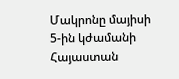Մակրոնը մայիսի 5-ին կժամանի Հայաստան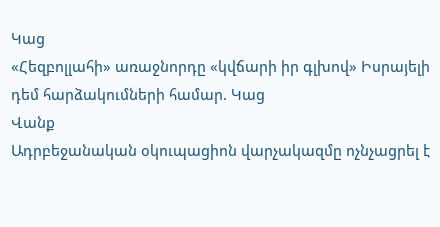Կաց
«Հեզբոլլահի» առաջնորդը «կվճարի իր գլխով» Իսրայելի դեմ հարձակումների համար. Կաց
Վանք
Ադրբեջանական օկուպացիոն վարչակազմը ոչնչացրել է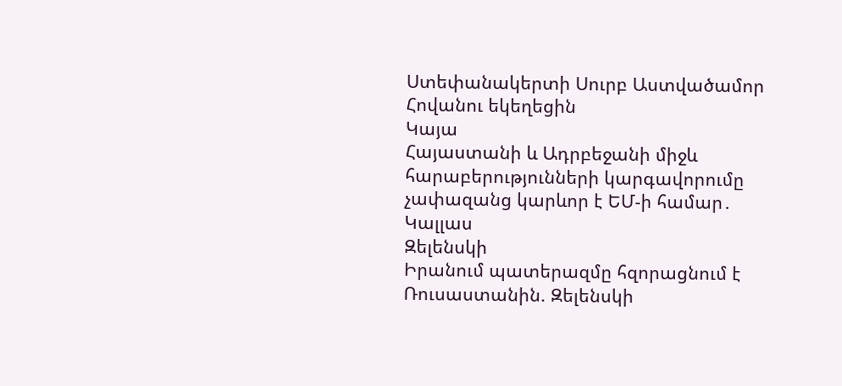Ստեփանակերտի Սուրբ Աստվածամոր Հովանու եկեղեցին
Կայա
Հայաստանի և Ադրբեջանի միջև հարաբերությունների կարգավորումը չափազանց կարևոր է ԵՄ-ի համար․ Կալլաս
Զելենսկի
Իրանում պատերազմը հզորացնում է Ռուսաստանին. Զելենսկի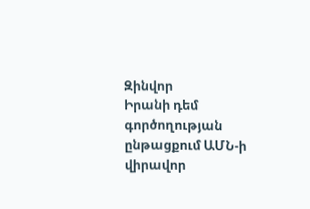Զինվոր
Իրանի դեմ գործողության ընթացքում ԱՄՆ-ի վիրավոր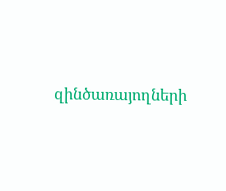զինծառայողների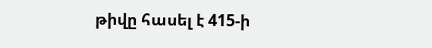թիվը հասել է 415-ի